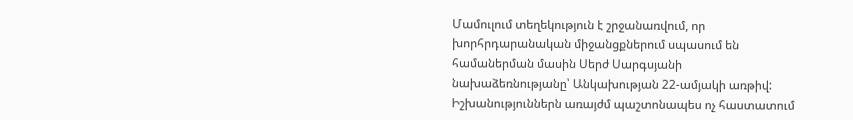Մամուլում տեղեկություն է շրջանառվում, որ խորհրդարանական միջանցքներում սպասում են համաներման մասին Սերժ Սարգսյանի նախաձեռնությանը՝ Անկախության 22-ամյակի առթիվ: Իշխանություններն առայժմ պաշտոնապես ոչ հաստատում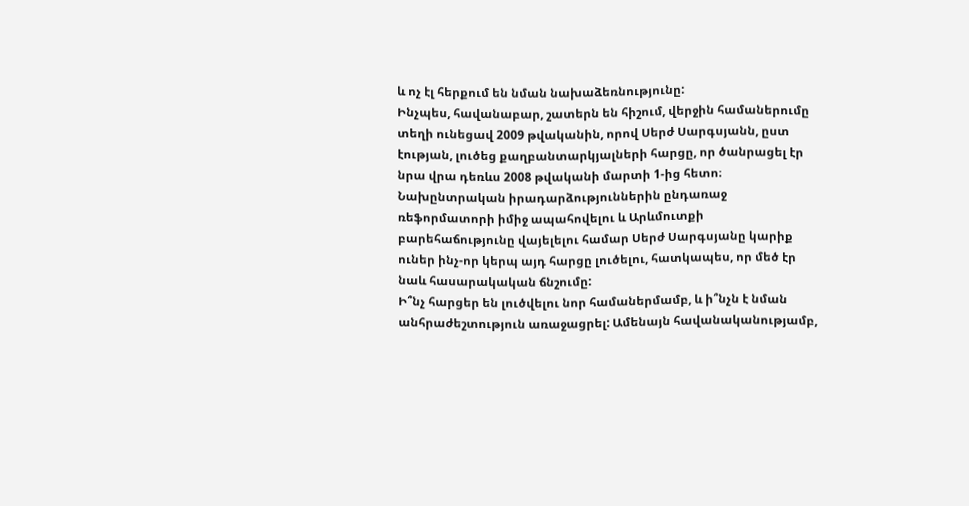և ոչ էլ հերքում են նման նախաձեռնությունը:
Ինչպես, հավանաբար, շատերն են հիշում, վերջին համաներումը տեղի ունեցավ 2009 թվականին, որով Սերժ Սարգսյանն, ըստ էության, լուծեց քաղբանտարկյալների հարցը, որ ծանրացել էր նրա վրա դեռևս 2008 թվականի մարտի 1-ից հետո։ Նախընտրական իրադարձություններին ընդառաջ ռեֆորմատորի իմիջ ապահովելու և Արևմուտքի բարեհաճությունը վայելելու համար Սերժ Սարգսյանը կարիք ուներ ինչ-որ կերպ այդ հարցը լուծելու, հատկապես, որ մեծ էր նաև հասարակական ճնշումը:
Ի՞նչ հարցեր են լուծվելու նոր համաներմամբ, և ի՞նչն է նման անհրաժեշտություն առաջացրել: Ամենայն հավանականությամբ,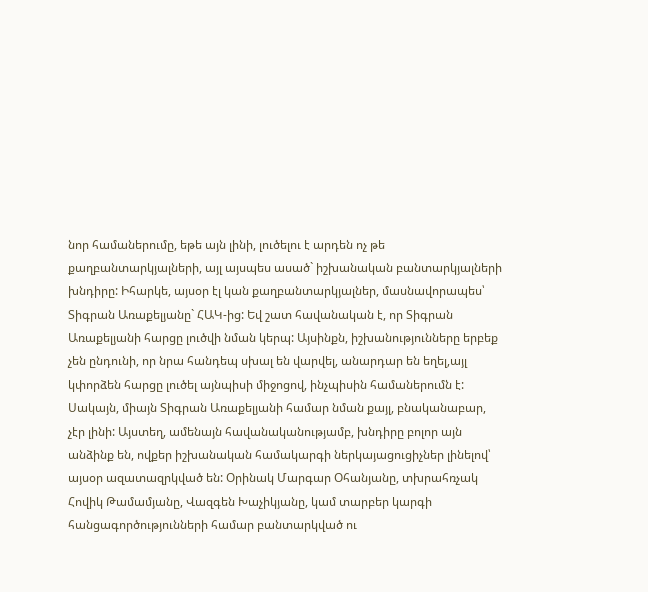նոր համաներումը, եթե այն լինի, լուծելու է արդեն ոչ թե քաղբանտարկյալների, այլ այսպես ասած` իշխանական բանտարկյալների խնդիրը: Իհարկե, այսօր էլ կան քաղբանտարկյալներ, մասնավորապես՝ Տիգրան Առաքելյանը` ՀԱԿ-ից: Եվ շատ հավանական է, որ Տիգրան Առաքելյանի հարցը լուծվի նման կերպ: Այսինքն, իշխանությունները երբեք չեն ընդունի, որ նրա հանդեպ սխալ են վարվել, անարդար են եղել,այլ կփորձեն հարցը լուծել այնպիսի միջոցով, ինչպիսին համաներումն է: Սակայն, միայն Տիգրան Առաքելյանի համար նման քայլ, բնականաբար, չէր լինի: Այստեղ, ամենայն հավանականությամբ, խնդիրը բոլոր այն անձինք են, ովքեր իշխանական համակարգի ներկայացուցիչներ լինելով՝ այսօր ազատազրկված են: Օրինակ Մարգար Օհանյանը, տխրահռչակ Հովիկ Թամամյանը, Վազգեն Խաչիկյանը, կամ տարբեր կարգի հանցագործությունների համար բանտարկված ու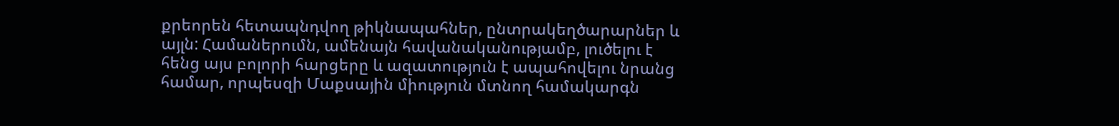քրեորեն հետապնդվող թիկնապահներ, ընտրակեղծարարներ և այլն: Համաներումն, ամենայն հավանականությամբ, լուծելու է հենց այս բոլորի հարցերը և ազատություն է ապահովելու նրանց համար, որպեսզի Մաքսային միություն մտնող համակարգն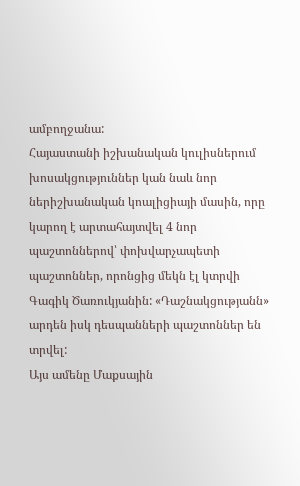ամբողջանա:
Հայաստանի իշխանական կուլիսներում խոսակցություններ կան նաև նոր ներիշխանական կոալիցիայի մասին, որը կարող է արտահայտվել 4 նոր պաշտոններով՝ փոխվարչապետի պաշտոններ, որոնցից մեկն էլ կտրվի Գագիկ Ծառուկյանին: «Դաշնակցությանն» արդեն իսկ դեսպանների պաշտոններ են տրվել:
Այս ամենը Մաքսային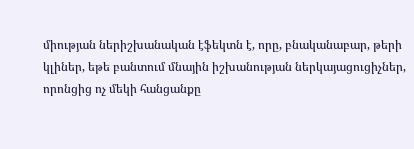միության ներիշխանական էֆեկտն է, որը, բնականաբար, թերի կլիներ, եթե բանտում մնային իշխանության ներկայացուցիչներ, որոնցից ոչ մեկի հանցանքը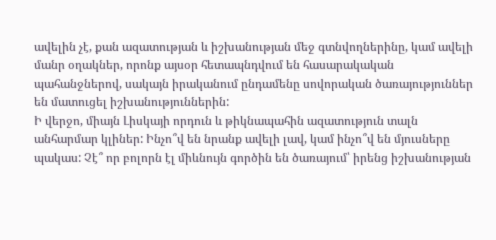ավելին չէ, քան ազատության և իշխանության մեջ գտնվողներինը, կամ ավելի մանր օղակներ, որոնք այսօր հետապնդվում են հասարակական պահանջներով, սակայն իրականում ընդամենը սովորական ծառայություններ են մատուցել իշխանություններին:
Ի վերջո, միայն Լիսկայի որդուն և թիկնապահին ազատություն տալն անհարմար կլիներ: Ինչո՞վ են նրանք ավելի լավ, կամ ինչո՞վ են մյուսները պակաս: Չէ՞ որ բոլորն էլ միևնույն գործին են ծառայում՝ իրենց իշխանության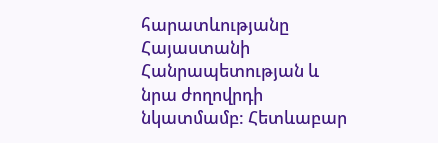հարատևությանը Հայաստանի Հանրապետության և նրա ժողովրդի նկատմամբ: Հետևաբար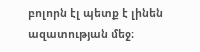բոլորն էլ պետք է լինեն ազատության մեջ։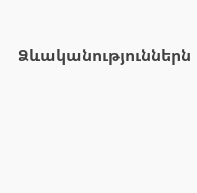Ձևականություններն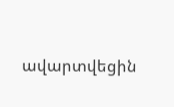ավարտվեցին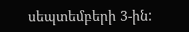սեպտեմբերի 3-ին: